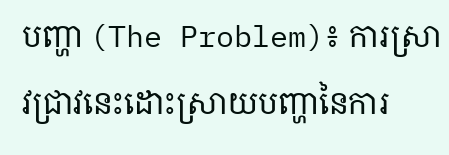បញ្ហា (The Problem)៖ ការស្រាវជ្រាវនេះដោះស្រាយបញ្ហានៃការ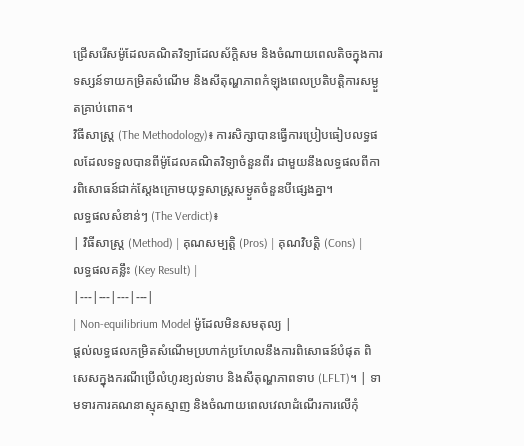ជ្រើសរើសម៉ូដែលគណិតវិទ្យាដែលស័ក្តិសម និងចំណាយពេលតិចក្នុងការទស្សន៍ទាយកម្រិតសំណើម និងសីតុណ្ហភាពកំឡុងពេលប្រតិបត្តិការសម្ងួតគ្រាប់ពោត។
វិធីសាស្ត្រ (The Methodology)៖ ការសិក្សាបានធ្វើការប្រៀបធៀបលទ្ធផលដែលទទួលបានពីម៉ូដែលគណិតវិទ្យាចំនួនពីរ ជាមួយនឹងលទ្ធផលពីការពិសោធន៍ជាក់ស្តែងក្រោមយុទ្ធសាស្ត្រសម្ងួតចំនួនបីផ្សេងគ្នា។
លទ្ធផលសំខាន់ៗ (The Verdict)៖
| វិធីសាស្ត្រ (Method) | គុណសម្បត្តិ (Pros) | គុណវិបត្តិ (Cons) | លទ្ធផលគន្លឹះ (Key Result) |
|---|---|---|---|
| Non-equilibrium Model ម៉ូដែលមិនសមតុល្យ |
ផ្តល់លទ្ធផលកម្រិតសំណើមប្រហាក់ប្រហែលនឹងការពិសោធន៍បំផុត ពិសេសក្នុងករណីប្រើលំហូរខ្យល់ទាប និងសីតុណ្ហភាពទាប (LFLT)។ | ទាមទារការគណនាស្មុគស្មាញ និងចំណាយពេលវេលាដំណើរការលើកុំ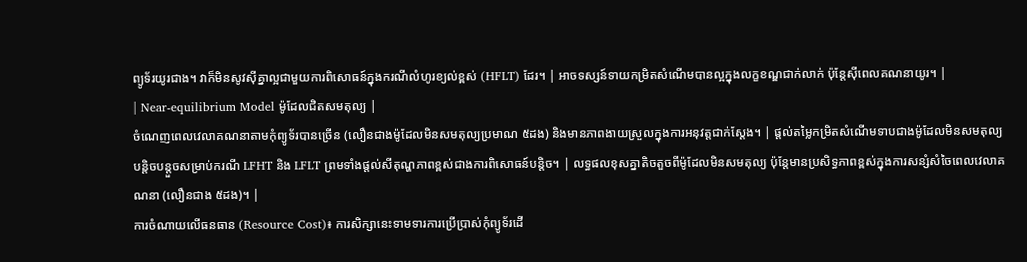ព្យូទ័រយូរជាង។ វាក៏មិនសូវស៊ីគ្នាល្អជាមួយការពិសោធន៍ក្នុងករណីលំហូរខ្យល់ខ្ពស់ (HFLT) ដែរ។ | អាចទស្សន៍ទាយកម្រិតសំណើមបានល្អក្នុងលក្ខខណ្ឌជាក់លាក់ ប៉ុន្តែស៊ីពេលគណនាយូរ។ |
| Near-equilibrium Model ម៉ូដែលជិតសមតុល្យ |
ចំណេញពេលវេលាគណនាតាមកុំព្យូទ័របានច្រើន (លឿនជាងម៉ូដែលមិនសមតុល្យប្រមាណ ៥ដង) និងមានភាពងាយស្រួលក្នុងការអនុវត្តជាក់ស្តែង។ | ផ្តល់តម្លៃកម្រិតសំណើមទាបជាងម៉ូដែលមិនសមតុល្យបន្តិចបន្តួចសម្រាប់ករណី LFHT និង LFLT ព្រមទាំងផ្តល់សីតុណ្ហភាពខ្ពស់ជាងការពិសោធន៍បន្តិច។ | លទ្ធផលខុសគ្នាតិចតួចពីម៉ូដែលមិនសមតុល្យ ប៉ុន្តែមានប្រសិទ្ធភាពខ្ពស់ក្នុងការសន្សំសំចៃពេលវេលាគណនា (លឿនជាង ៥ដង)។ |
ការចំណាយលើធនធាន (Resource Cost)៖ ការសិក្សានេះទាមទារការប្រើប្រាស់កុំព្យូទ័រដើ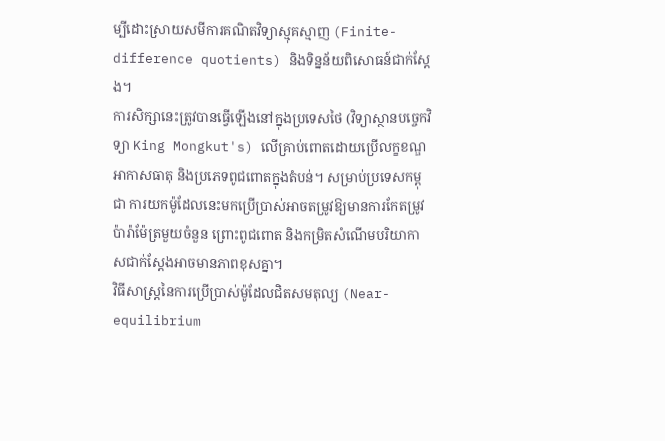ម្បីដោះស្រាយសមីការគណិតវិទ្យាស្មុគស្មាញ (Finite-difference quotients) និងទិន្នន័យពិសោធន៍ជាក់ស្តែង។
ការសិក្សានេះត្រូវបានធ្វើឡើងនៅក្នុងប្រទេសថៃ (វិទ្យាស្ថានបច្ចេកវិទ្យា King Mongkut's) លើគ្រាប់ពោតដោយប្រើលក្ខខណ្ឌអាកាសធាតុ និងប្រភេទពូជពោតក្នុងតំបន់។ សម្រាប់ប្រទេសកម្ពុជា ការយកម៉ូដែលនេះមកប្រើប្រាស់អាចតម្រូវឱ្យមានការកែតម្រូវប៉ារ៉ាម៉ែត្រមួយចំនួន ព្រោះពូជពោត និងកម្រិតសំណើមបរិយាកាសជាក់ស្តែងអាចមានភាពខុសគ្នា។
វិធីសាស្ត្រនៃការប្រើប្រាស់ម៉ូដែលជិតសមតុល្យ (Near-equilibrium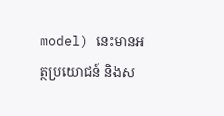model) នេះមានអត្ថប្រយោជន៍ និងស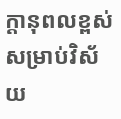ក្តានុពលខ្ពស់សម្រាប់វិស័យ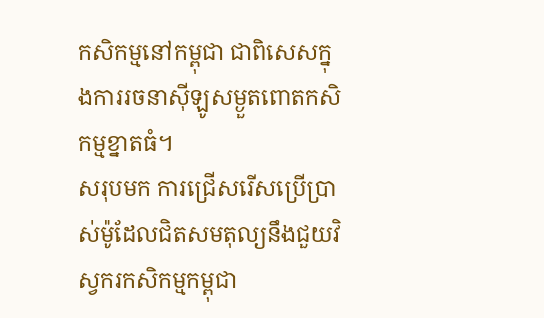កសិកម្មនៅកម្ពុជា ជាពិសេសក្នុងការរចនាស៊ីឡូសម្ងួតពោតកសិកម្មខ្នាតធំ។
សរុបមក ការជ្រើសរើសប្រើប្រាស់ម៉ូដែលជិតសមតុល្យនឹងជួយវិស្វករកសិកម្មកម្ពុជា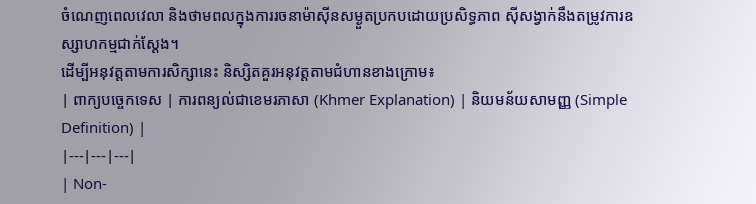ចំណេញពេលវេលា និងថាមពលក្នុងការរចនាម៉ាស៊ីនសម្ងួតប្រកបដោយប្រសិទ្ធភាព ស៊ីសង្វាក់នឹងតម្រូវការឧស្សាហកម្មជាក់ស្តែង។
ដើម្បីអនុវត្តតាមការសិក្សានេះ និស្សិតគួរអនុវត្តតាមជំហានខាងក្រោម៖
| ពាក្យបច្ចេកទេស | ការពន្យល់ជាខេមរភាសា (Khmer Explanation) | និយមន័យសាមញ្ញ (Simple Definition) |
|---|---|---|
| Non-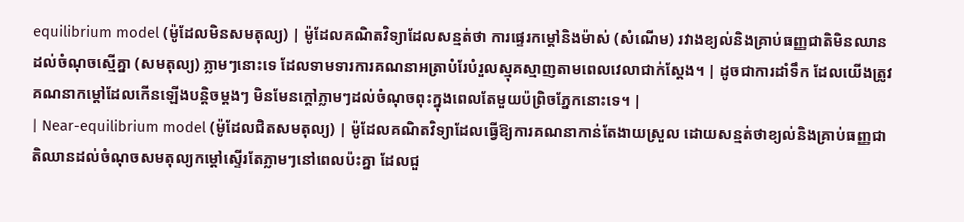equilibrium model (ម៉ូដែលមិនសមតុល្យ) | ម៉ូដែលគណិតវិទ្យាដែលសន្មត់ថា ការផ្ទេរកម្តៅនិងម៉ាស់ (សំណើម) រវាងខ្យល់និងគ្រាប់ធញ្ញជាតិមិនឈានដល់ចំណុចស្មើគ្នា (សមតុល្យ) ភ្លាមៗនោះទេ ដែលទាមទារការគណនាអត្រាបំរែបំរួលស្មុគស្មាញតាមពេលវេលាជាក់ស្តែង។ | ដូចជាការដាំទឹក ដែលយើងត្រូវគណនាកម្តៅដែលកើនឡើងបន្តិចម្តងៗ មិនមែនក្តៅភ្លាមៗដល់ចំណុចពុះក្នុងពេលតែមួយប៉ព្រិចភ្នែកនោះទេ។ |
| Near-equilibrium model (ម៉ូដែលជិតសមតុល្យ) | ម៉ូដែលគណិតវិទ្យាដែលធ្វើឱ្យការគណនាកាន់តែងាយស្រួល ដោយសន្មត់ថាខ្យល់និងគ្រាប់ធញ្ញជាតិឈានដល់ចំណុចសមតុល្យកម្តៅស្ទើរតែភ្លាមៗនៅពេលប៉ះគ្នា ដែលជួ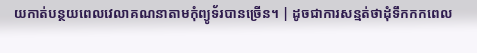យកាត់បន្ថយពេលវេលាគណនាតាមកុំព្យូទ័របានច្រើន។ | ដូចជាការសន្មត់ថាដុំទឹកកកពេល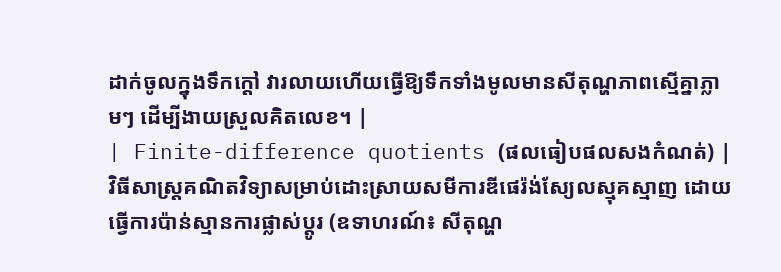ដាក់ចូលក្នុងទឹកក្តៅ វារលាយហើយធ្វើឱ្យទឹកទាំងមូលមានសីតុណ្ហភាពស្មើគ្នាភ្លាមៗ ដើម្បីងាយស្រួលគិតលេខ។ |
| Finite-difference quotients (ផលធៀបផលសងកំណត់) | វិធីសាស្ត្រគណិតវិទ្យាសម្រាប់ដោះស្រាយសមីការឌីផេរ៉ង់ស្យែលស្មុគស្មាញ ដោយធ្វើការប៉ាន់ស្មានការផ្លាស់ប្តូរ (ឧទាហរណ៍៖ សីតុណ្ហ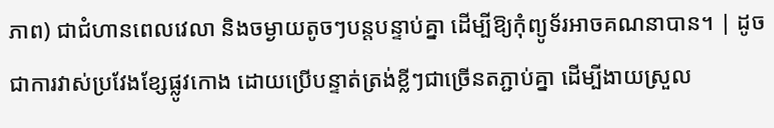ភាព) ជាជំហានពេលវេលា និងចម្ងាយតូចៗបន្តបន្ទាប់គ្នា ដើម្បីឱ្យកុំព្យូទ័រអាចគណនាបាន។ | ដូចជាការវាស់ប្រវែងខ្សែផ្លូវកោង ដោយប្រើបន្ទាត់ត្រង់ខ្លីៗជាច្រើនតភ្ជាប់គ្នា ដើម្បីងាយស្រួល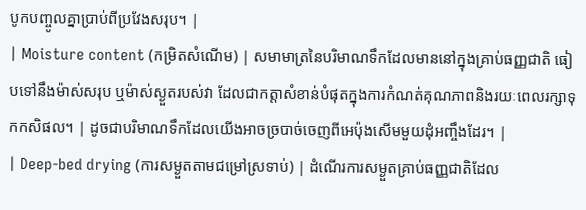បូកបញ្ចូលគ្នាប្រាប់ពីប្រវែងសរុប។ |
| Moisture content (កម្រិតសំណើម) | សមាមាត្រនៃបរិមាណទឹកដែលមាននៅក្នុងគ្រាប់ធញ្ញជាតិ ធៀបទៅនឹងម៉ាស់សរុប ឬម៉ាស់ស្ងួតរបស់វា ដែលជាកត្តាសំខាន់បំផុតក្នុងការកំណត់គុណភាពនិងរយៈពេលរក្សាទុកកសិផល។ | ដូចជាបរិមាណទឹកដែលយើងអាចច្របាច់ចេញពីអេប៉ុងសើមមួយដុំអញ្ចឹងដែរ។ |
| Deep-bed drying (ការសម្ងួតតាមជម្រៅស្រទាប់) | ដំណើរការសម្ងួតគ្រាប់ធញ្ញជាតិដែល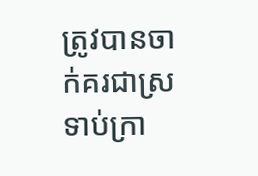ត្រូវបានចាក់គរជាស្រទាប់ក្រា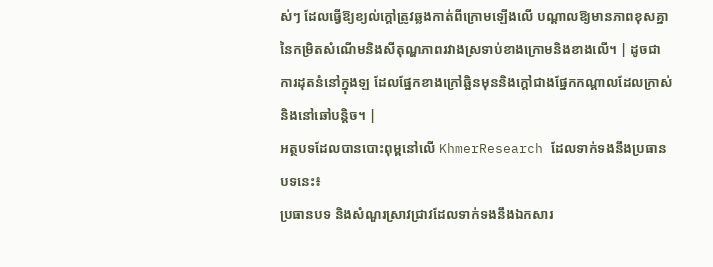ស់ៗ ដែលធ្វើឱ្យខ្យល់ក្តៅត្រូវឆ្លងកាត់ពីក្រោមឡើងលើ បណ្តាលឱ្យមានភាពខុសគ្នានៃកម្រិតសំណើមនិងសីតុណ្ហភាពរវាងស្រទាប់ខាងក្រោមនិងខាងលើ។ | ដូចជាការដុតនំនៅក្នុងឡ ដែលផ្នែកខាងក្រៅឆ្អិនមុននិងក្តៅជាងផ្នែកកណ្តាលដែលក្រាស់និងនៅឆៅបន្តិច។ |
អត្ថបទដែលបានបោះពុម្ពនៅលើ KhmerResearch ដែលទាក់ទងនឹងប្រធានបទនេះ៖
ប្រធានបទ និងសំណួរស្រាវជ្រាវដែលទាក់ទងនឹងឯកសារ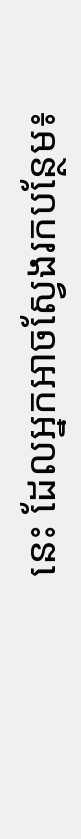នេះ ដែលអ្នកអាចស្វែងរកបន្ថែម៖